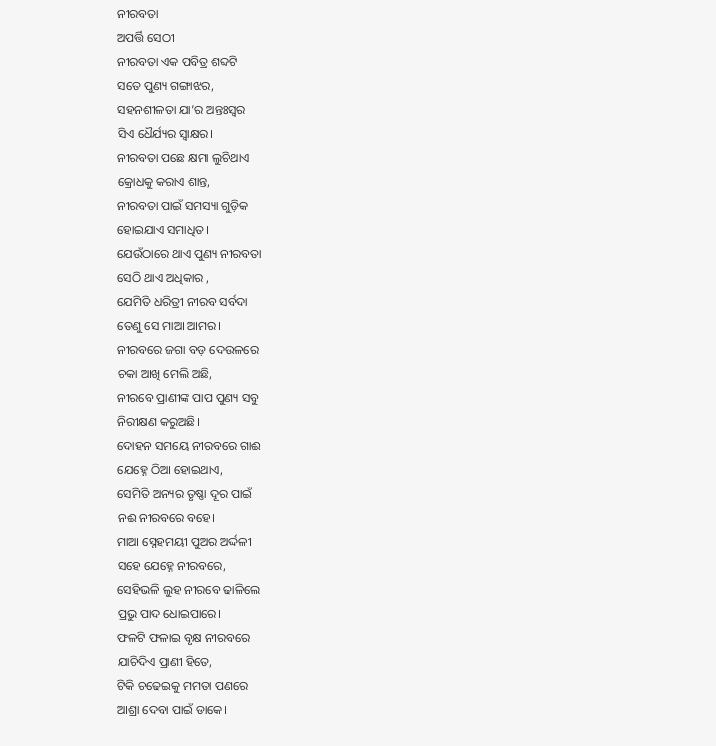ନୀରବତା
ଅପର୍ତ୍ତି ସେଠୀ
ନୀରବତା ଏକ ପବିତ୍ର ଶବ୍ଦଟି
ସତେ ପୁଣ୍ୟ ଗଙ୍ଗାଝର,
ସହନଶୀଳତା ଯା’ର ଅନ୍ତଃସ୍ଵର
ସିଏ ଧୈର୍ଯ୍ୟର ସ୍ଵାକ୍ଷର।
ନୀରବତା ପଛେ କ୍ଷମା ଲୁଚିଥାଏ
କ୍ରୋଧକୁ କରାଏ ଶାନ୍ତ,
ନୀରବତା ପାଇଁ ସମସ୍ୟା ଗୁଡ଼ିକ
ହୋଇଯାଏ ସମାଧିତ।
ଯେଉଁଠାରେ ଥାଏ ପୁଣ୍ୟ ନୀରବତା
ସେଠି ଥାଏ ଅଧିକାର ,
ଯେମିତି ଧରିତ୍ରୀ ନୀରବ ସର୍ବଦା
ତେଣୁ ସେ ମାଆ ଆମର।
ନୀରବରେ ଜଗା ବଡ଼ ଦେଉଳରେ
ଚକା ଆଖି ମେଲି ଅଛି,
ନୀରବେ ପ୍ରାଣୀଙ୍କ ପାପ ପୁଣ୍ୟ ସବୁ
ନିରୀକ୍ଷଣ କରୁଅଛି।
ଦୋହନ ସମୟେ ନୀରବରେ ଗାଈ
ଯେହ୍ନେ ଠିଆ ହୋଇଥାଏ,
ସେମିତି ଅନ୍ୟର ତୃଷ୍ଣା ଦୂର ପାଇଁ
ନଈ ନୀରବରେ ବହେ।
ମାଆ ସ୍ନେହମୟୀ ପୁଅର ଅର୍ଦ୍ଦଳୀ
ସହେ ଯେହ୍ନେ ନୀରବରେ,
ସେହିଭଳି ଲୁହ ନୀରବେ ଢାଳିଲେ
ପ୍ରଭୁ ପାଦ ଧୋଇପାରେ।
ଫଳଟି ଫଳାଇ ବୃକ୍ଷ ନୀରବରେ
ଯାଚିଦିଏ ପ୍ରାଣୀ ହିତେ,
ଟିକି ଚଢେଇକୁ ମମତା ପଣରେ
ଆଶ୍ରା ଦେବା ପାଇଁ ଡାକେ।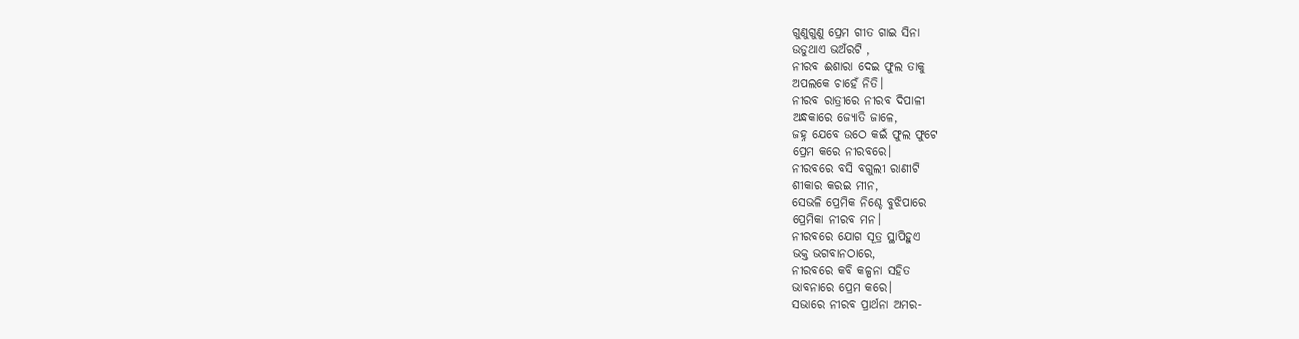ଗୁଣୁଗୁଣୁ ପ୍ରେମ ଗୀତ ଗାଇ ସିନା
ଉଡୁଥାଏ ଭଅଁରଟି ,
ନୀରବ ଈଶାରା ଦେଇ ଫୁଲ ତାକୁ
ଅପଲକେ ଚାହେଁ ନିତି।
ନୀରବ ରାତ୍ରୀରେ ନୀରବ ଦିପାଳୀ
ଅନ୍ଧକାରେ ଜ୍ୟୋତି ଜାଳେ,
ଜହ୍ନ ଯେବେ ଉଠେ କଇଁ ଫୁଲ ଫୁଟେ
ପ୍ରେମ କରେ ନୀରବରେ।
ନୀରବରେ ବସି ବଗୁଲୀ ରାଣୀଟି
ଶୀକାର କରଇ ମୀନ,
ସେଭଳି ପ୍ରେମିକ ନିଶ୍ଚେ ବୁଝିପାରେ
ପ୍ରେମିକା ନୀରବ ମନ।
ନୀରବରେ ଯୋଗ ସୂତ୍ର ସ୍ଥାପିହୁଏ
ଭକ୍ତ ଭଗବାନଠାରେ,
ନୀରବରେ କବି କଳ୍ପନା ସହିତ
ଭାବନାରେ ପ୍ରେମ କରେ।
ସଭାରେ ନୀରବ ପ୍ରାର୍ଥନା ଅମର-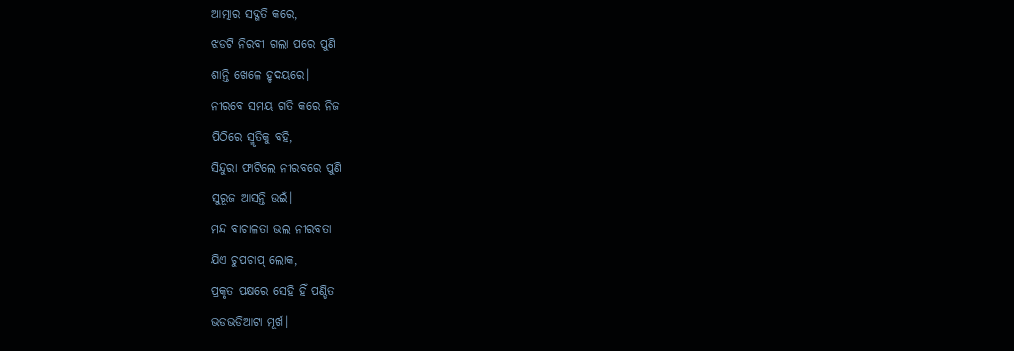ଆତ୍ମାର ସଦ୍ଗତି କରେ,
ଝଡଟି ନିରବୀ ଗଲା ପରେ ପୁଣି
ଶାନ୍ତି ଖେଳେ ହୃଦୟରେ।
ନୀରବେ ସମୟ ଗତି କରେ ନିଜ
ପିଠିରେ ସ୍ମୃତିକୁ ବହି,
ସିନ୍ଦୁରା ଫାଟିଲେ ନୀରବରେ ପୁଣି
ସୁରୂଜ ଆସନ୍ତି ଉଇଁ।
ମନ୍ଦ ବାଚାଳତା ଭଲ ନୀରବତା
ଯିଏ ଚୁପଚାପ୍ ଲୋକ,
ପ୍ରକୃତ ପକ୍ଷରେ ସେହି ହିଁ ପଣ୍ଡିତ
ଭଡଭଡିଆଟା ମୂର୍ଖ।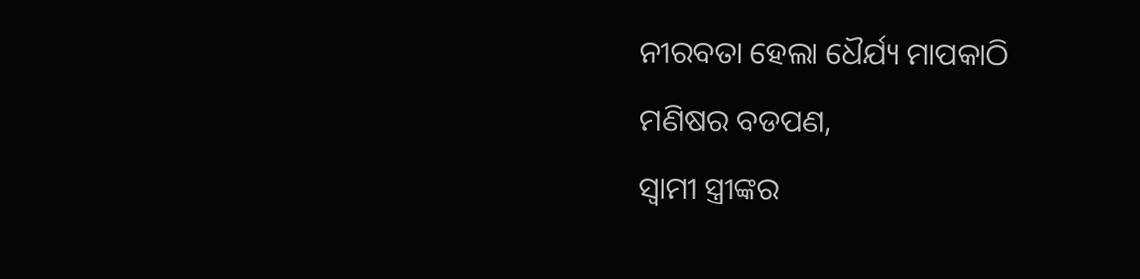ନୀରବତା ହେଲା ଧୈର୍ଯ୍ୟ ମାପକାଠି
ମଣିଷର ବଡପଣ,
ସ୍ଵାମୀ ସ୍ତ୍ରୀଙ୍କର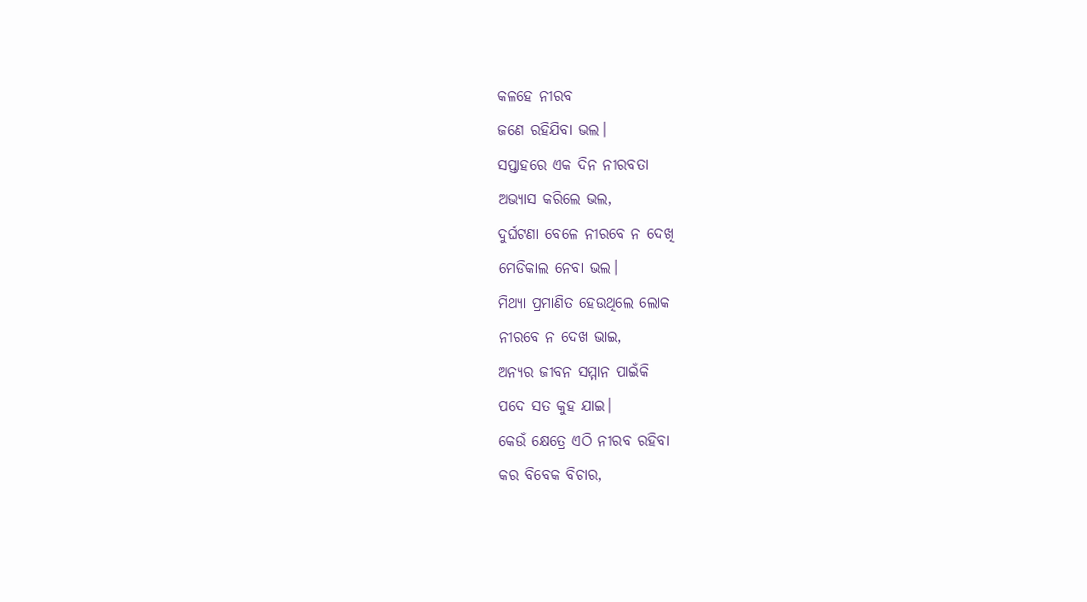କଳହେ ନୀରବ
ଜଣେ ରହିଯିବା ଭଲ।
ସପ୍ତାହରେ ଏକ ଦିନ ନୀରବତା
ଅଭ୍ୟାସ କରିଲେ ଭଲ,
ଦୁର୍ଘଟଣା ବେଳେ ନୀରବେ ନ ଦେଖି
ମେଡିକାଲ ନେବା ଭଲ।
ମିଥ୍ୟା ପ୍ରମାଣିତ ହେଉଥିଲେ ଲୋକ
ନୀରବେ ନ ଦେଖ ଭାଇ,
ଅନ୍ୟର ଜୀବନ ସମ୍ମାନ ପାଇଁକି
ପଦେ ସତ କୁହ ଯାଇ।
କେଉଁ କ୍ଷେତ୍ରେ ଏଠି ନୀରବ ରହିବା
କର ବିବେକ ବିଚାର,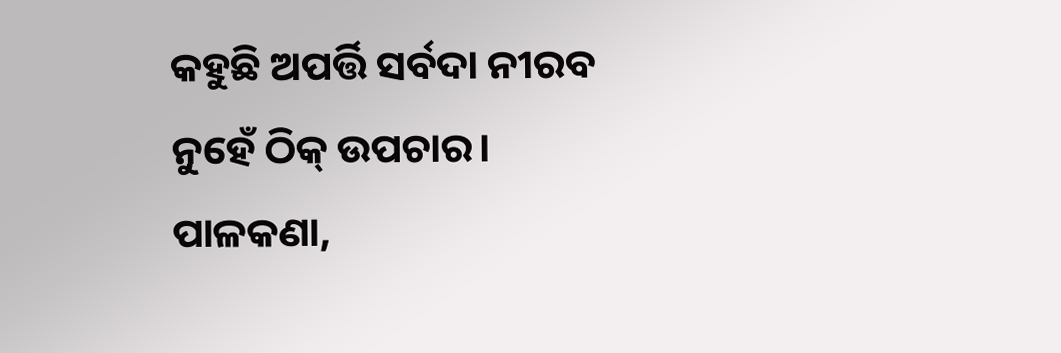କହୁଛି ଅପର୍ତ୍ତି ସର୍ବଦା ନୀରବ
ନୁହେଁ ଠିକ୍ ଉପଚାର।
ପାଳକଣା,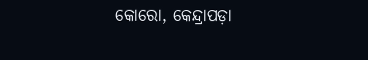କୋରୋ, କେନ୍ଦ୍ରାପଡ଼ା